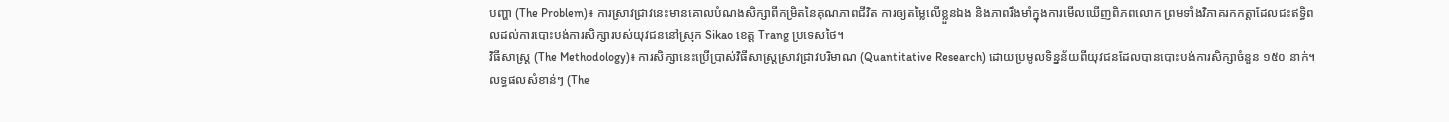បញ្ហា (The Problem)៖ ការស្រាវជ្រាវនេះមានគោលបំណងសិក្សាពីកម្រិតនៃគុណភាពជីវិត ការឲ្យតម្លៃលើខ្លួនឯង និងភាពរឹងមាំក្នុងការមើលឃើញពិភពលោក ព្រមទាំងវិភាគរកកត្តាដែលជះឥទ្ធិពលដល់ការបោះបង់ការសិក្សារបស់យុវជននៅស្រុក Sikao ខេត្ត Trang ប្រទេសថៃ។
វិធីសាស្ត្រ (The Methodology)៖ ការសិក្សានេះប្រើប្រាស់វិធីសាស្ត្រស្រាវជ្រាវបរិមាណ (Quantitative Research) ដោយប្រមូលទិន្នន័យពីយុវជនដែលបានបោះបង់ការសិក្សាចំនួន ១៥០ នាក់។
លទ្ធផលសំខាន់ៗ (The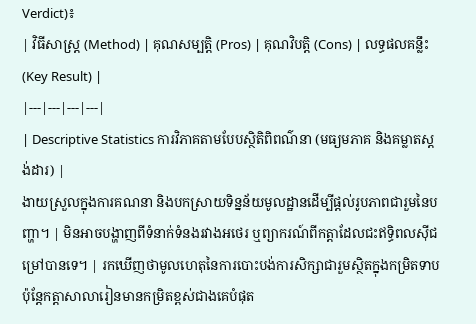Verdict)៖
| វិធីសាស្ត្រ (Method) | គុណសម្បត្តិ (Pros) | គុណវិបត្តិ (Cons) | លទ្ធផលគន្លឹះ (Key Result) |
|---|---|---|---|
| Descriptive Statistics ការវិភាគតាមបែបស្ថិតិពិពណ៌នា (មធ្យមភាគ និងគម្លាតស្តង់ដារ) |
ងាយស្រួលក្នុងការគណនា និងបកស្រាយទិន្នន័យមូលដ្ឋានដើម្បីផ្តល់រូបភាពជារួមនៃបញ្ហា។ | មិនអាចបង្ហាញពីទំនាក់ទំនងរវាងអថេរ ឬព្យាករណ៍ពីកត្តាដែលជះឥទ្ធិពលស៊ីជម្រៅបានទេ។ | រកឃើញថាមូលហេតុនៃការបោះបង់ការសិក្សាជារួមស្ថិតក្នុងកម្រិតទាប ប៉ុន្តែកត្តាសាលារៀនមានកម្រិតខ្ពស់ជាងគេបំផុត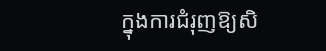ក្នុងការជំរុញឱ្យសិ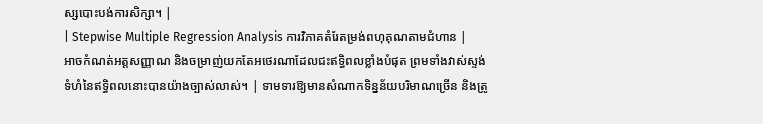ស្សបោះបង់ការសិក្សា។ |
| Stepwise Multiple Regression Analysis ការវិភាគតំរែតម្រង់ពហុគុណតាមជំហាន |
អាចកំណត់អត្តសញ្ញាណ និងចម្រាញ់យកតែអថេរណាដែលជះឥទ្ធិពលខ្លាំងបំផុត ព្រមទាំងវាស់ស្ទង់ទំហំនៃឥទ្ធិពលនោះបានយ៉ាងច្បាស់លាស់។ | ទាមទារឱ្យមានសំណាកទិន្នន័យបរិមាណច្រើន និងត្រូ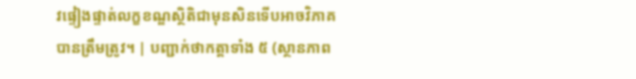វផ្ទៀងផ្ទាត់លក្ខខណ្ឌស្ថិតិជាមុនសិនទើបអាចវិភាគបានត្រឹមត្រូវ។ | បញ្ជាក់ថាកត្តាទាំង ៥ (ស្ថានភាព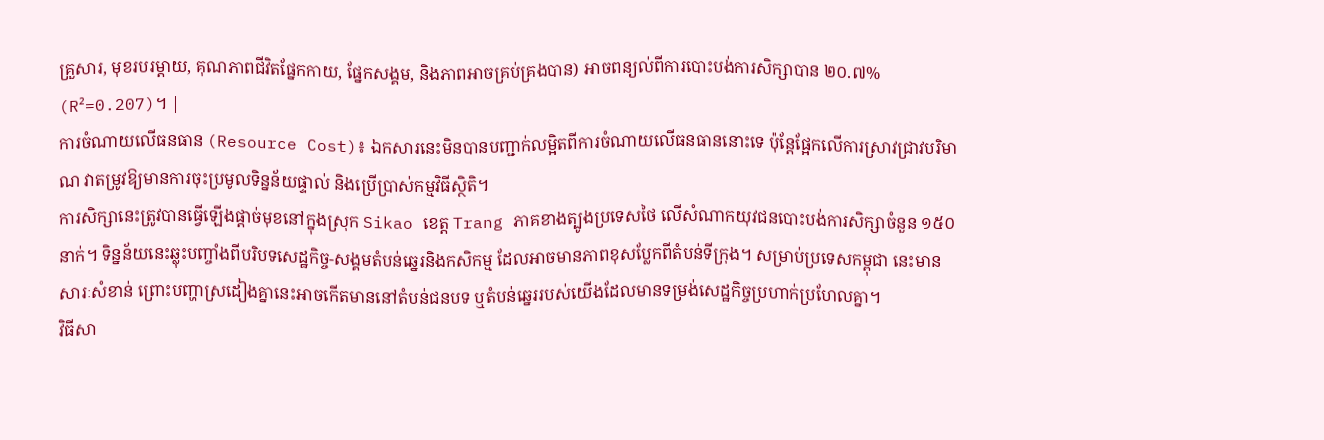គ្រួសារ, មុខរបរម្តាយ, គុណភាពជីវិតផ្នែកកាយ, ផ្នែកសង្គម, និងភាពអាចគ្រប់គ្រងបាន) អាចពន្យល់ពីការបោះបង់ការសិក្សាបាន ២០.៧% (R²=0.207)។ |
ការចំណាយលើធនធាន (Resource Cost)៖ ឯកសារនេះមិនបានបញ្ជាក់លម្អិតពីការចំណាយលើធនធាននោះទេ ប៉ុន្តែផ្អែកលើការស្រាវជ្រាវបរិមាណ វាតម្រូវឱ្យមានការចុះប្រមូលទិន្នន័យផ្ទាល់ និងប្រើប្រាស់កម្មវិធីស្ថិតិ។
ការសិក្សានេះត្រូវបានធ្វើឡើងផ្តាច់មុខនៅក្នុងស្រុក Sikao ខេត្ត Trang ភាគខាងត្បូងប្រទេសថៃ លើសំណាកយុវជនបោះបង់ការសិក្សាចំនួន ១៥០ នាក់។ ទិន្នន័យនេះឆ្លុះបញ្ចាំងពីបរិបទសេដ្ឋកិច្ច-សង្គមតំបន់ឆ្នេរនិងកសិកម្ម ដែលអាចមានភាពខុសប្លែកពីតំបន់ទីក្រុង។ សម្រាប់ប្រទេសកម្ពុជា នេះមានសារៈសំខាន់ ព្រោះបញ្ហាស្រដៀងគ្នានេះអាចកើតមាននៅតំបន់ជនបទ ឬតំបន់ឆ្នេររបស់យើងដែលមានទម្រង់សេដ្ឋកិច្ចប្រហាក់ប្រហែលគ្នា។
វិធីសា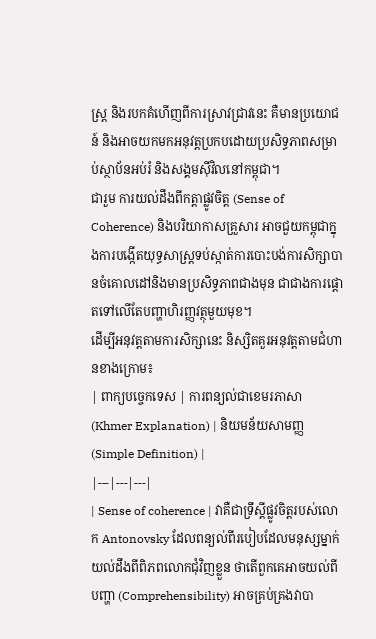ស្ត្រ និងរបកគំហើញពីការស្រាវជ្រាវនេះ គឺមានប្រយោជន៍ និងអាចយកមកអនុវត្តប្រកបដោយប្រសិទ្ធភាពសម្រាប់ស្ថាប័នអប់រំ និងសង្គមស៊ីវិលនៅកម្ពុជា។
ជារួម ការយល់ដឹងពីកត្តាផ្លូវចិត្ត (Sense of Coherence) និងបរិយាកាសគ្រួសារ អាចជួយកម្ពុជាក្នុងការបង្កើតយុទ្ធសាស្ត្រទប់ស្កាត់ការបោះបង់ការសិក្សាបានចំគោលដៅនិងមានប្រសិទ្ធភាពជាងមុន ជាជាងការផ្តោតទៅលើតែបញ្ហាហិរញ្ញវត្ថុមួយមុខ។
ដើម្បីអនុវត្តតាមការសិក្សានេះ និស្សិតគួរអនុវត្តតាមជំហានខាងក្រោម៖
| ពាក្យបច្ចេកទេស | ការពន្យល់ជាខេមរភាសា (Khmer Explanation) | និយមន័យសាមញ្ញ (Simple Definition) |
|---|---|---|
| Sense of coherence | វាគឺជាទ្រឹស្តីផ្លូវចិត្តរបស់លោក Antonovsky ដែលពន្យល់ពីរបៀបដែលមនុស្សម្នាក់យល់ដឹងពីពិភពលោកជុំវិញខ្លួន ថាតើពួកគេអាចយល់ពីបញ្ហា (Comprehensibility) អាចគ្រប់គ្រងវាបា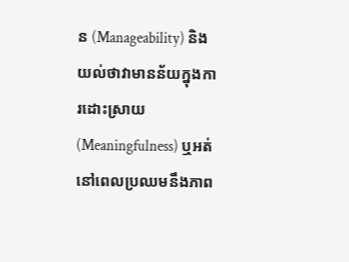ន (Manageability) និងយល់ថាវាមានន័យក្នុងការដោះស្រាយ (Meaningfulness) ឬអត់នៅពេលប្រឈមនឹងភាព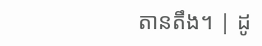តានតឹង។ | ដូ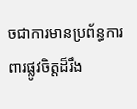ចជាការមានប្រព័ន្ធការពារផ្លូវចិត្តដ៏រឹង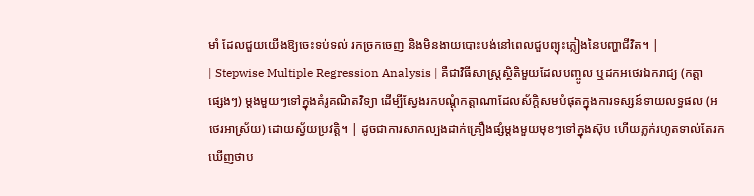មាំ ដែលជួយយើងឱ្យចេះទប់ទល់ រកច្រកចេញ និងមិនងាយបោះបង់នៅពេលជួបព្យុះភ្លៀងនៃបញ្ហាជីវិត។ |
| Stepwise Multiple Regression Analysis | គឺជាវិធីសាស្ត្រស្ថិតិមួយដែលបញ្ចូល ឬដកអថេរឯករាជ្យ (កត្តាផ្សេងៗ) ម្តងមួយៗទៅក្នុងគំរូគណិតវិទ្យា ដើម្បីស្វែងរកបណ្តុំកត្តាណាដែលស័ក្តិសមបំផុតក្នុងការទស្សន៍ទាយលទ្ធផល (អថេរអាស្រ័យ) ដោយស្វ័យប្រវត្តិ។ | ដូចជាការសាកល្បងដាក់គ្រឿងផ្សំម្តងមួយមុខៗទៅក្នុងស៊ុប ហើយភ្លក់រហូតទាល់តែរកឃើញថាប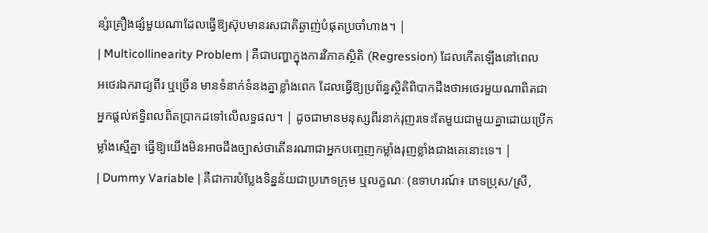ន្សំគ្រឿងផ្សំមួយណាដែលធ្វើឱ្យស៊ុបមានរសជាតិឆ្ងាញ់បំផុតប្រចាំហាង។ |
| Multicollinearity Problem | គឺជាបញ្ហាក្នុងការវិភាគស្ថិតិ (Regression) ដែលកើតឡើងនៅពេលអថេរឯករាជ្យពីរ ឬច្រើន មានទំនាក់ទំនងគ្នាខ្លាំងពេក ដែលធ្វើឱ្យប្រព័ន្ធស្ថិតិពិបាកដឹងថាអថេរមួយណាពិតជាអ្នកផ្តល់ឥទ្ធិពលពិតប្រាកដទៅលើលទ្ធផល។ | ដូចជាមានមនុស្សពីរនាក់រុញរទេះតែមួយជាមួយគ្នាដោយប្រើកម្លាំងស្មើគ្នា ធ្វើឱ្យយើងមិនអាចដឹងច្បាស់ថាតើនរណាជាអ្នកបញ្ចេញកម្លាំងរុញខ្លាំងជាងគេនោះទេ។ |
| Dummy Variable | គឺជាការបំប្លែងទិន្នន័យជាប្រភេទក្រុម ឬលក្ខណៈ (ឧទាហរណ៍៖ ភេទប្រុស/ស្រី,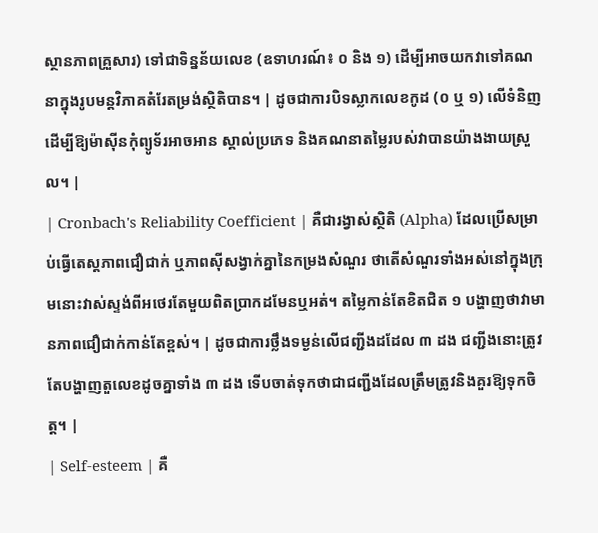ស្ថានភាពគ្រួសារ) ទៅជាទិន្នន័យលេខ (ឧទាហរណ៍៖ ០ និង ១) ដើម្បីអាចយកវាទៅគណនាក្នុងរូបមន្តវិភាគតំរែតម្រង់ស្ថិតិបាន។ | ដូចជាការបិទស្លាកលេខកូដ (០ ឬ ១) លើទំនិញ ដើម្បីឱ្យម៉ាស៊ីនកុំព្យូទ័រអាចអាន ស្គាល់ប្រភេទ និងគណនាតម្លៃរបស់វាបានយ៉ាងងាយស្រួល។ |
| Cronbach's Reliability Coefficient | គឺជារង្វាស់ស្ថិតិ (Alpha) ដែលប្រើសម្រាប់ធ្វើតេស្តភាពជឿជាក់ ឬភាពស៊ីសង្វាក់គ្នានៃកម្រងសំណួរ ថាតើសំណួរទាំងអស់នៅក្នុងក្រុមនោះវាស់ស្ទង់ពីអថេរតែមួយពិតប្រាកដមែនឬអត់។ តម្លៃកាន់តែខិតជិត ១ បង្ហាញថាវាមានភាពជឿជាក់កាន់តែខ្ពស់។ | ដូចជាការថ្លឹងទម្ងន់លើជញ្ជីងដដែល ៣ ដង ជញ្ជីងនោះត្រូវតែបង្ហាញតួលេខដូចគ្នាទាំង ៣ ដង ទើបចាត់ទុកថាជាជញ្ជីងដែលត្រឹមត្រូវនិងគួរឱ្យទុកចិត្ត។ |
| Self-esteem | គឺ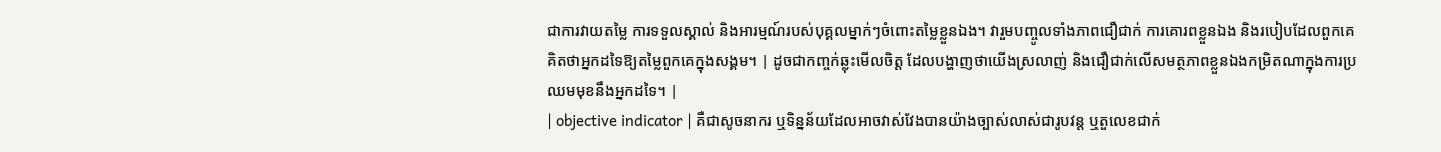ជាការវាយតម្លៃ ការទទួលស្គាល់ និងអារម្មណ៍របស់បុគ្គលម្នាក់ៗចំពោះតម្លៃខ្លួនឯង។ វារួមបញ្ចូលទាំងភាពជឿជាក់ ការគោរពខ្លួនឯង និងរបៀបដែលពួកគេគិតថាអ្នកដទៃឱ្យតម្លៃពួកគេក្នុងសង្គម។ | ដូចជាកញ្ចក់ឆ្លុះមើលចិត្ត ដែលបង្ហាញថាយើងស្រលាញ់ និងជឿជាក់លើសមត្ថភាពខ្លួនឯងកម្រិតណាក្នុងការប្រឈមមុខនឹងអ្នកដទៃ។ |
| objective indicator | គឺជាសូចនាករ ឬទិន្នន័យដែលអាចវាស់វែងបានយ៉ាងច្បាស់លាស់ជារូបវន្ត ឬតួលេខជាក់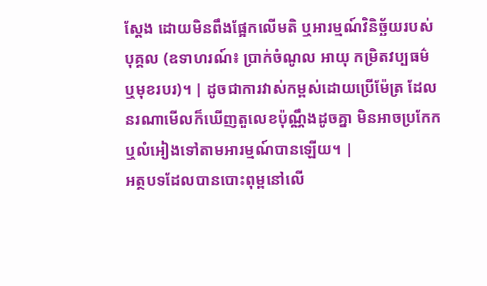ស្តែង ដោយមិនពឹងផ្អែកលើមតិ ឬអារម្មណ៍វិនិច្ឆ័យរបស់បុគ្គល (ឧទាហរណ៍៖ ប្រាក់ចំណូល អាយុ កម្រិតវប្បធម៌ ឬមុខរបរ)។ | ដូចជាការវាស់កម្ពស់ដោយប្រើម៉ែត្រ ដែលនរណាមើលក៏ឃើញតួលេខប៉ុណ្ណឹងដូចគ្នា មិនអាចប្រកែក ឬលំអៀងទៅតាមអារម្មណ៍បានឡើយ។ |
អត្ថបទដែលបានបោះពុម្ពនៅលើ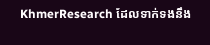KhmerResearch ដែលទាក់ទងនឹង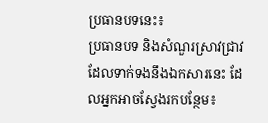ប្រធានបទនេះ៖
ប្រធានបទ និងសំណួរស្រាវជ្រាវដែលទាក់ទងនឹងឯកសារនេះ ដែលអ្នកអាចស្វែងរកបន្ថែម៖